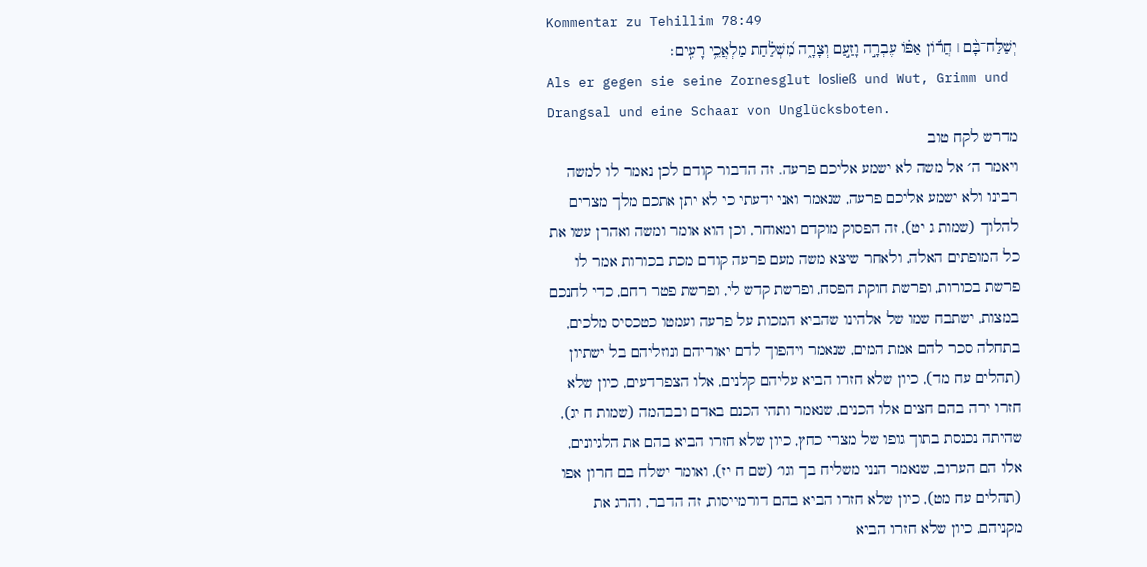Kommentar zu Tehillim 78:49
יְשַׁלַּח־בָּ֨ם ׀ חֲר֬וֹן אַפּ֗וֹ עֶבְרָ֣ה וָזַ֣עַם וְצָרָ֑ה מִ֝שְׁלַ֗חַת מַלְאֲכֵ֥י רָעִֽים׃
Als er gegen sie seine Zornesglut losließ und Wut, Grimm und Drangsal und eine Schaar von Unglücksboten.
מדרש לקח טוב
ויאמר ה׳ אל משה לא ישמע אליכם פרעה. זה הדבור קודם לכן נאמר לו למשה רבינו ולא ישמע אליכם פרעה, שנאמר ואני ידעתי כי לא יתן אתכם מלך מצרים להלוך (שמות ג יט), זה הפסוק מוקדם ומאוחר, וכן הוא אומר ומשה ואהרן עשו את כל המופתים האלה, ולאחר שיצא משה מעם פרעה קודם מכת בכורות אמר לו פרשת בכורות, ופרשת חוקת הפסח, ופרשת קדש לי, ופרשת פטר רחם, כדי לחנכם במצות, ישתבח שמו של אלהינו שהביא המכות על פרעה ועמטו כטכסיס מלכים, בתחלה סכר להם אמת המים, שנאמר ויהפוך לדם יאוריהם ונוזליהם בל ישתיון (תהלים עח מד), כיון שלא חזרו הביא עליהם קלנים, אלו הצפרדעים, כיון שלא חזרו ירה בהם חצים אלו הכנים, שנאמר ותהי הכנם באדם ובבהמה (שמות ח יג), שהיתה נכנסת בתוך גופו של מצרי כחץ, כיון שלא חזרו הביא בהם את הלגיונים, אלו הם הערוב, שנאמר הנני משליח בך וגו׳ (שם ח יז), ואומר ישלח בם חרון אפו (תהלים עח מט), כיון שלא חזרו הביא בהם דורמייסות, זה הדבר, והרג את מקניהם, כיון שלא חזרו הביא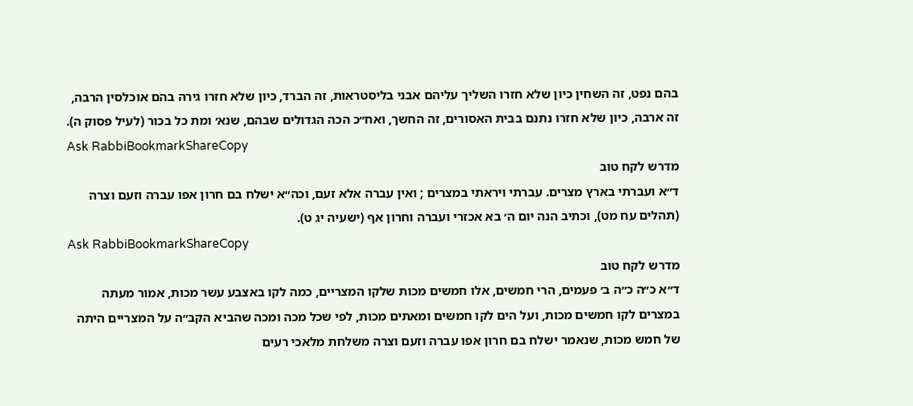בהם נפט, זה השחין כיון שלא חזרו השליך עליהם אבני בליסטראות, זה הברד, כיון שלא חזרו גירה בהם אוכלסין הרבה, זה ארבה, כיון שלא חזרו נתנם בבית האסורים, זה החשך, ואח״כ הכה הגדולים שבהם, שנא׳ ומת כל בכור (לעיל פסוק ה).
Ask RabbiBookmarkShareCopy
מדרש לקח טוב
ד״א ועברתי בארץ מצרים. עברתי ויראתי במצרים ; ואין עברה אלא זעם, וכה״א ישלח בם חרון אפו עברה וזעם וצרה (תהלים עח מט), וכתיב הנה יום ה׳ בא אכזרי ועברה וחרון אף (ישעיה יג ט).
Ask RabbiBookmarkShareCopy
מדרש לקח טוב
ד״א כ״ה כ״ה ב׳ פעמים, הרי חמשים, אלו חמשים מכות שלקו המצריים, כמה לקו באצבע עשר מכות, אמור מעתה במצרים לקו חמשים מכות, ועל הים לקו חמשים ומאתים מכות, לפי שכל מכה ומכה שהביא הקב״ה על המצריים היתה של חמש מכות, שנאמר ישלח בם חרון אפו עברה וזעם וצרה משלחת מלאכי רעים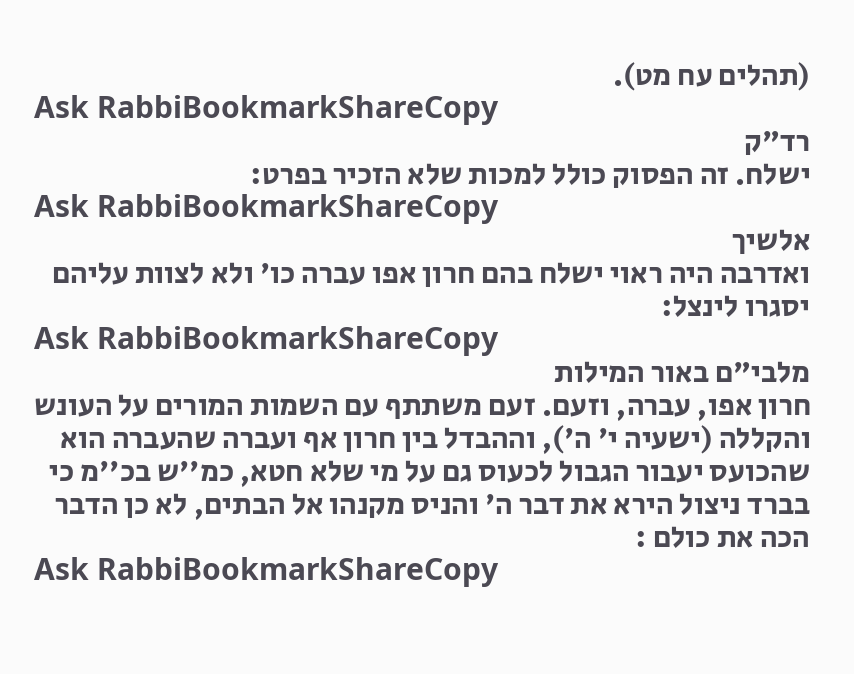(תהלים עח מט).
Ask RabbiBookmarkShareCopy
רד"ק
ישלח. זה הפסוק כולל למכות שלא הזכיר בפרט:
Ask RabbiBookmarkShareCopy
אלשיך
ואדרבה היה ראוי ישלח בהם חרון אפו עברה כו' ולא לצוות עליהם יסגרו לינצל:
Ask RabbiBookmarkShareCopy
מלבי"ם באור המילות
חרון אפו, עברה, וזעם. זעם משתתף עם השמות המורים על העונש והקללה (ישעיה י' ה'), וההבדל בין חרון אף ועברה שהעברה הוא שהכועס יעבור הגבול לכעוס גם על מי שלא חטא, כמ''ש בכ''מ כי בברד ניצול הירא את דבר ה' והניס מקנהו אל הבתים, לא כן הדבר הכה את כולם :
Ask RabbiBookmarkShareCopy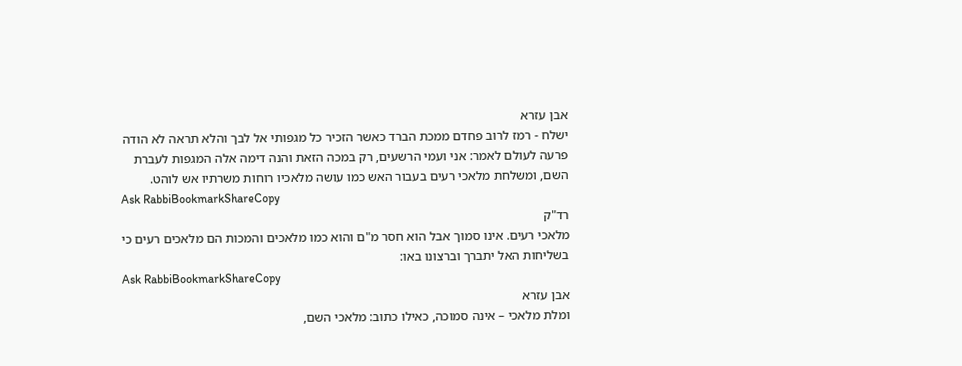אבן עזרא
ישלח - רמז לרוב פחדם ממכת הברד כאשר הזכיר כל מגפותי אל לבך והלא תראה לא הודה פרעה לעולם לאמר: אני ועמי הרשעים, רק במכה הזאת והנה דימה אלה המגפות לעברת השם, ומשלחת מלאכי רעים בעבור האש כמו עושה מלאכיו רוחות משרתיו אש לוהט.
Ask RabbiBookmarkShareCopy
רד"ק
מלאכי רעים. אינו סמוך אבל הוא חסר מ"ם והוא כמו מלאכים והמכות הם מלאכים רעים כי בשליחות האל יתברך וברצונו באו:
Ask RabbiBookmarkShareCopy
אבן עזרא
ומלת מלאכי – אינה סמוכה, כאילו כתוב: מלאכי השם,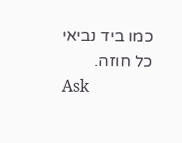כמו ביד נביאי כל חוזה.
Ask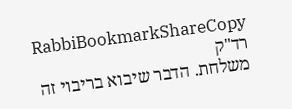RabbiBookmarkShareCopy
רד"ק
משלחת. הדבר שיבוא בריבוי זה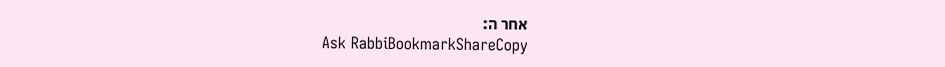אחר ה:
Ask RabbiBookmarkShareCopy